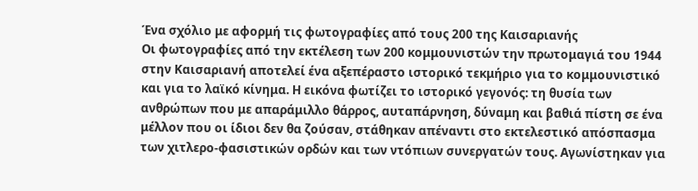Ένα σχόλιο με αφορμή τις φωτογραφίες από τους 200 της Καισαριανής
Οι φωτογραφίες από την εκτέλεση των 200 κομμουνιστών την πρωτομαγιά του 1944 στην Καισαριανή αποτελεί ένα αξεπέραστο ιστορικό τεκμήριο για το κομμουνιστικό και για το λαϊκό κίνημα. Η εικόνα φωτίζει το ιστορικό γεγονός: τη θυσία των ανθρώπων που με απαράμιλλο θάρρος, αυταπάρνηση, δύναμη και βαθιά πίστη σε ένα μέλλον που οι ίδιοι δεν θα ζούσαν, στάθηκαν απέναντι στο εκτελεστικό απόσπασμα των χιτλερο-φασιστικών ορδών και των ντόπιων συνεργατών τους. Αγωνίστηκαν για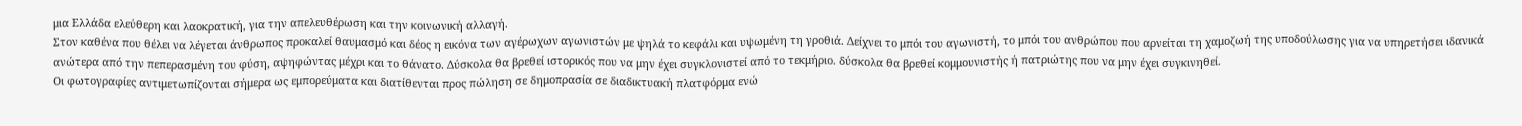μια Ελλάδα ελεύθερη και λαοκρατική, για την απελευθέρωση και την κοινωνική αλλαγή.
Στον καθένα που θέλει να λέγεται άνθρωπος προκαλεί θαυμασμό και δέος η εικόνα των αγέρωχων αγωνιστών με ψηλά το κεφάλι και υψωμένη τη γροθιά. Δείχνει το μπόι του αγωνιστή, το μπόι του ανθρώπου που αρνείται τη χαμοζωή της υποδούλωσης για να υπηρετήσει ιδανικά ανώτερα από την πεπερασμένη του φύση, αψηφώντας μέχρι και το θάνατο. Δύσκολα θα βρεθεί ιστορικός που να μην έχει συγκλονιστεί από το τεκμήριο. δύσκολα θα βρεθεί κομμουνιστής ή πατριώτης που να μην έχει συγκινηθεί.
Οι φωτογραφίες αντιμετωπίζονται σήμερα ως εμπορεύματα και διατίθενται προς πώληση σε δημοπρασία σε διαδικτυακή πλατφόρμα ενώ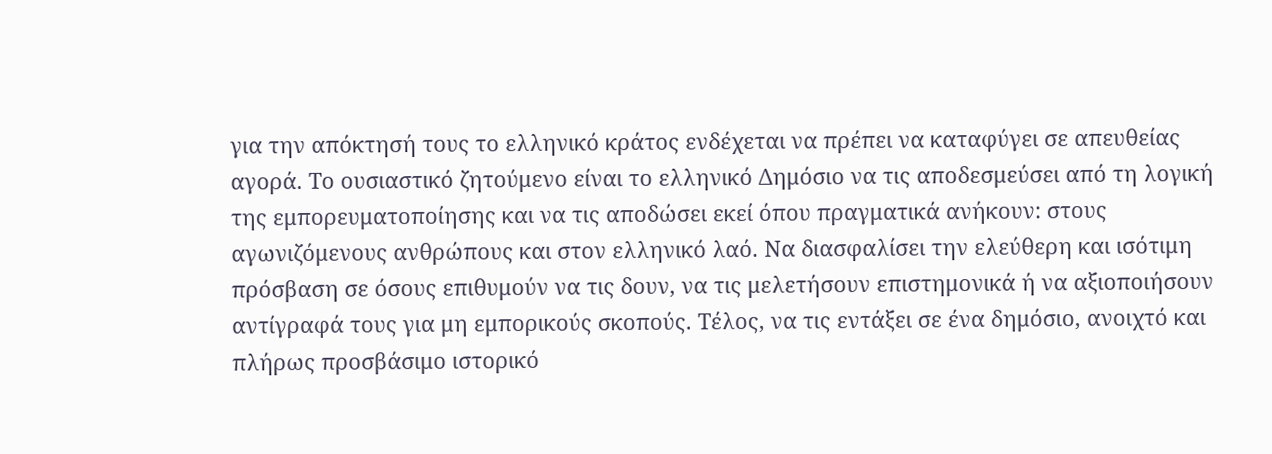για την απόκτησή τους το ελληνικό κράτος ενδέχεται να πρέπει να καταφύγει σε απευθείας αγορά. Το ουσιαστικό ζητούμενο είναι το ελληνικό Δημόσιο να τις αποδεσμεύσει από τη λογική της εμπορευματοποίησης και να τις αποδώσει εκεί όπου πραγματικά ανήκουν: στους αγωνιζόμενους ανθρώπους και στον ελληνικό λαό. Να διασφαλίσει την ελεύθερη και ισότιμη πρόσβαση σε όσους επιθυμούν να τις δουν, να τις μελετήσουν επιστημονικά ή να αξιοποιήσουν αντίγραφά τους για μη εμπορικούς σκοπούς. Τέλος, να τις εντάξει σε ένα δημόσιο, ανοιχτό και πλήρως προσβάσιμο ιστορικό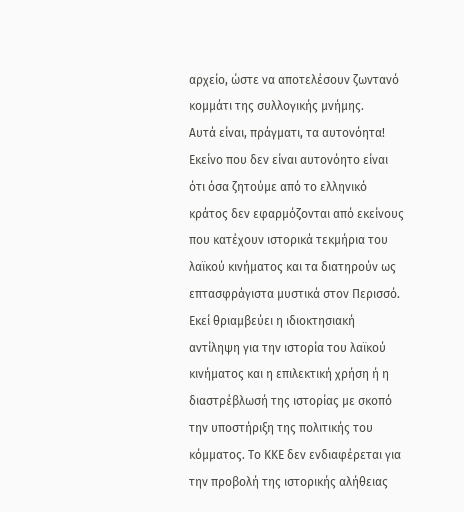αρχείο, ώστε να αποτελέσουν ζωντανό κομμάτι της συλλογικής μνήμης.
Αυτά είναι, πράγματι, τα αυτονόητα! Εκείνο που δεν είναι αυτονόητο είναι ότι όσα ζητούμε από το ελληνικό κράτος δεν εφαρμόζονται από εκείνους που κατέχουν ιστορικά τεκμήρια του λαϊκού κινήματος και τα διατηρούν ως επτασφράγιστα μυστικά στον Περισσό. Εκεί θριαμβεύει η ιδιοκτησιακή αντίληψη για την ιστορία του λαϊκού κινήματος και η επιλεκτική χρήση ή η διαστρέβλωσή της ιστορίας με σκοπό την υποστήριξη της πολιτικής του κόμματος. Το ΚΚΕ δεν ενδιαφέρεται για την προβολή της ιστορικής αλήθειας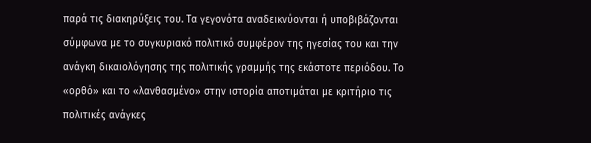παρά τις διακηρύξεις του. Τα γεγονότα αναδεικνύονται ή υποβιβάζονται σύμφωνα με το συγκυριακό πολιτικό συμφέρον της ηγεσίας του και την ανάγκη δικαιολόγησης της πολιτικής γραμμής της εκάστοτε περιόδου. Το «ορθό» και το «λανθασμένο» στην ιστορία αποτιμάται με κριτήριο τις πολιτικές ανάγκες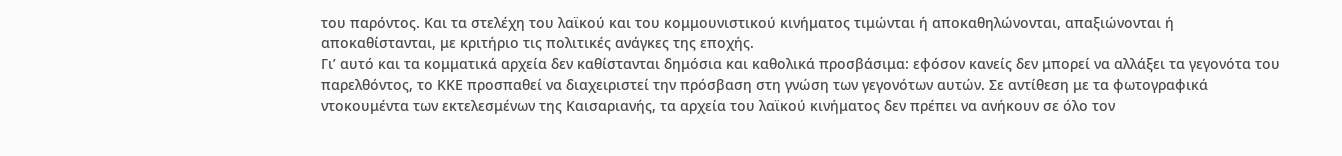του παρόντος. Και τα στελέχη του λαϊκού και του κομμουνιστικού κινήματος τιμώνται ή αποκαθηλώνονται, απαξιώνονται ή αποκαθίστανται, με κριτήριο τις πολιτικές ανάγκες της εποχής.
Γι’ αυτό και τα κομματικά αρχεία δεν καθίστανται δημόσια και καθολικά προσβάσιμα: εφόσον κανείς δεν μπορεί να αλλάξει τα γεγονότα του παρελθόντος, το ΚΚΕ προσπαθεί να διαχειριστεί την πρόσβαση στη γνώση των γεγονότων αυτών. Σε αντίθεση με τα φωτογραφικά ντοκουμέντα των εκτελεσμένων της Καισαριανής, τα αρχεία του λαϊκού κινήματος δεν πρέπει να ανήκουν σε όλο τον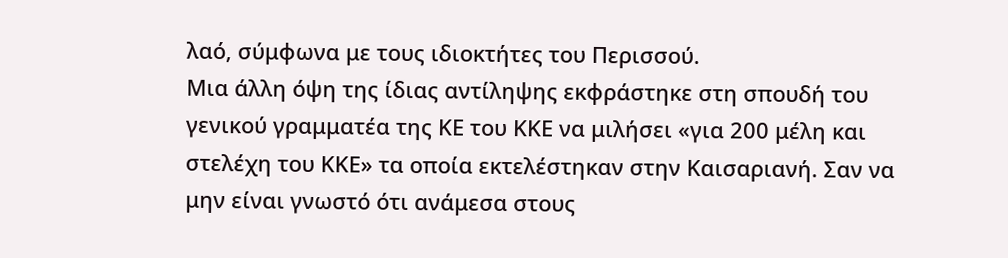λαό, σύμφωνα με τους ιδιοκτήτες του Περισσού.
Μια άλλη όψη της ίδιας αντίληψης εκφράστηκε στη σπουδή του γενικού γραμματέα της ΚΕ του ΚΚΕ να μιλήσει «για 200 μέλη και στελέχη του ΚΚΕ» τα οποία εκτελέστηκαν στην Καισαριανή. Σαν να μην είναι γνωστό ότι ανάμεσα στους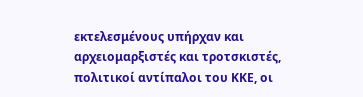εκτελεσμένους υπήρχαν και αρχειομαρξιστές και τροτσκιστές, πολιτικοί αντίπαλοι του ΚΚΕ, οι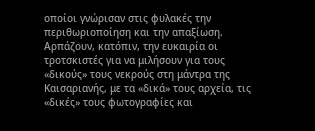οποίοι γνώρισαν στις φυλακές την περιθωριοποίηση και την απαξίωση. Αρπάζουν, κατόπιν, την ευκαιρία οι τροτσκιστές για να μιλήσουν για τους «δικούς» τους νεκρούς στη μάντρα της Καισαριανής, με τα «δικά» τους αρχεία, τις «δικές» τους φωτογραφίες και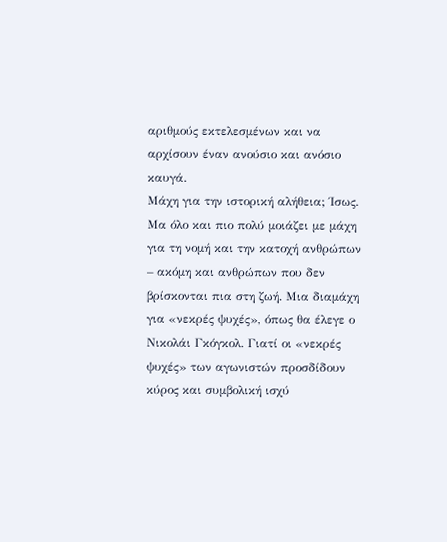αριθμούς εκτελεσμένων και να αρχίσουν έναν ανούσιο και ανόσιο καυγά.
Μάχη για την ιστορική αλήθεια; Ίσως. Μα όλο και πιο πολύ μοιάζει με μάχη για τη νομή και την κατοχή ανθρώπων – ακόμη και ανθρώπων που δεν βρίσκονται πια στη ζωή. Μια διαμάχη για «νεκρές ψυχές», όπως θα έλεγε ο Νικολάι Γκόγκολ. Γιατί οι «νεκρές ψυχές» των αγωνιστών προσδίδουν κύρος και συμβολική ισχύ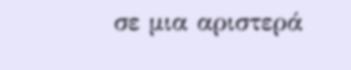σε μια αριστερά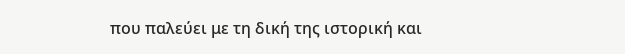που παλεύει με τη δική της ιστορική και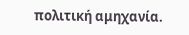πολιτική αμηχανία.